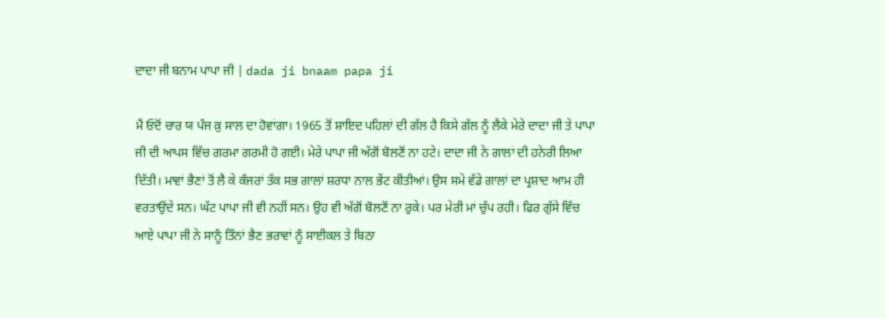ਦਾਦਾ ਜੀ ਬਨਾਮ ਪਾਪਾ ਜੀ | dada ji bnaam papa ji

ਮੈਂ ਓਦੋਂ ਚਾਰ ਯ ਪੰਜ ਕ਼ੁ ਸਾਲ ਦਾ ਹੋਵਾਂਗਾ। 1965 ਤੋਂ ਸ਼ਾਇਦ ਪਹਿਲਾਂ ਦੀ ਗੱਲ ਹੈ ਕਿਸੇ ਗੱਲ ਨੂੰ ਲੈਕੇ ਮੇਰੇ ਦਾਦਾ ਜੀ ਤੇ ਪਾਪਾ ਜੀ ਦੀ ਆਪਸ ਵਿੱਚ ਗਰਮਾ ਗਰਮੀ ਹੋ ਗਈ। ਮੇਰੇ ਪਾਪਾ ਜੀ ਅੱਗੋਂ ਬੋਲਣੋਂ ਨਾ ਹਟੇ। ਦਾਦਾ ਜੀ ਨੇ ਗਾਲਾਂ ਦੀ ਹਨੇਰੀ ਲਿਆ ਦਿੱਤੀ। ਮਾਵਾਂ ਭੈਣਾਂ ਤੋਂ ਲੈ ਕੇ ਕੰਜਰਾਂ ਤੱਕ ਸਭ ਗਾਲਾਂ ਸ਼ਰਧਾ ਨਾਲ ਭੇਂਟ ਕੀਤੀਆਂ। ਉਸ ਸਮੇ ਵੱਡੇ ਗਾਲਾਂ ਦਾ ਪ੍ਰਸ਼ਾਦ ਆਮ ਹੀ ਵਰਤਾਉਂਦੇ ਸਨ। ਘੱਟ ਪਾਪਾ ਜੀ ਵੀ ਨਹੀਂ ਸਨ। ਉਹ ਵੀ ਅੱਗੋਂ ਬੋਲਣੋਂ ਨਾ ਰੁਕੇ। ਪਰ ਮੇਰੀ ਮਾਂ ਚੁੱਪ ਰਹੀ। ਫਿਰ ਗੁੱਸੇ ਵਿੱਚ ਆਏ ਪਾਪਾ ਜੀ ਨੇ ਸਾਨੂੰ ਤਿੰਨਾਂ ਭੈਣ ਭਰਾਵਾਂ ਨੂੰ ਸਾਈਕਲ ਤੇ ਬਿਠਾ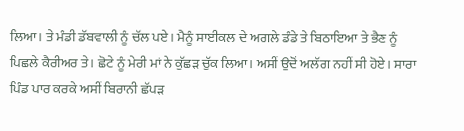ਲਿਆ। ਤੇ ਮੰਡੀ ਡੱਬਵਾਲੀ ਨੂੰ ਚੱਲ ਪਏ। ਮੈਨੂੰ ਸਾਈਕਲ ਦੇ ਅਗਲੇ ਡੰਡੇ ਤੇ ਬਿਠਾਇਆ ਤੇ ਭੈਣ ਨੂੰ ਪਿਛਲੇ ਕੈਰੀਅਰ ਤੇ। ਛੋਟੇ ਨੂੰ ਮੇਰੀ ਮਾਂ ਨੇ ਕੁੱਛੜ ਚੁੱਕ ਲਿਆ। ਅਸੀਂ ਉਦੋਂ ਅਲੱਗ ਨਹੀਂ ਸੀ ਹੋਏ। ਸਾਰਾ ਪਿੰਡ ਪਾਰ ਕਰਕੇ ਅਸੀਂ ਬਿਰਾਨੀ ਛੱਪੜ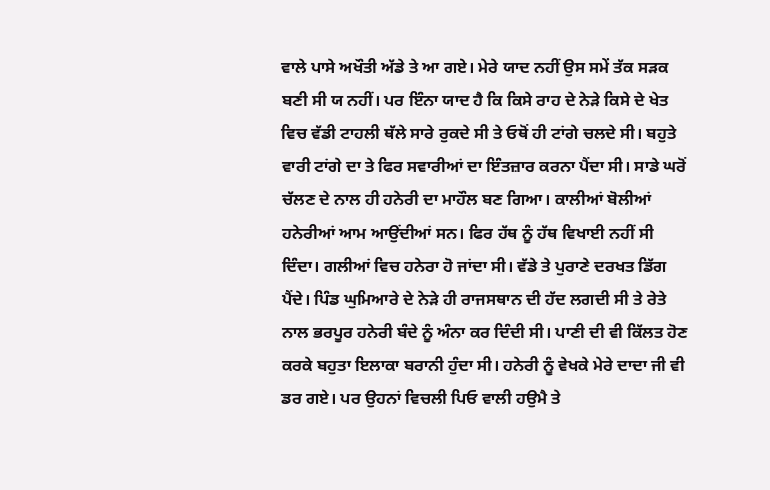ਵਾਲੇ ਪਾਸੇ ਅਖੌਤੀ ਅੱਡੇ ਤੇ ਆ ਗਏ। ਮੇਰੇ ਯਾਦ ਨਹੀਂ ਉਸ ਸਮੇਂ ਤੱਕ ਸੜਕ ਬਣੀ ਸੀ ਯ ਨਹੀਂ। ਪਰ ਇੰਨਾ ਯਾਦ ਹੈ ਕਿ ਕਿਸੇ ਰਾਹ ਦੇ ਨੇੜੇ ਕਿਸੇ ਦੇ ਖੇਤ ਵਿਚ ਵੱਡੀ ਟਾਹਲੀ ਥੱਲੇ ਸਾਰੇ ਰੁਕਦੇ ਸੀ ਤੇ ਓਥੋਂ ਹੀ ਟਾਂਗੇ ਚਲਦੇ ਸੀ। ਬਹੁਤੇ ਵਾਰੀ ਟਾਂਗੇ ਦਾ ਤੇ ਫਿਰ ਸਵਾਰੀਆਂ ਦਾ ਇੰਤਜ਼ਾਰ ਕਰਨਾ ਪੈਂਦਾ ਸੀ। ਸਾਡੇ ਘਰੋਂ ਚੱਲਣ ਦੇ ਨਾਲ ਹੀ ਹਨੇਰੀ ਦਾ ਮਾਹੌਲ ਬਣ ਗਿਆ। ਕਾਲੀਆਂ ਬੋਲੀਆਂ ਹਨੇਰੀਆਂ ਆਮ ਆਉਂਦੀਆਂ ਸਨ। ਫਿਰ ਹੱਥ ਨੂੰ ਹੱਥ ਵਿਖਾਈ ਨਹੀਂ ਸੀ ਦਿੰਦਾ। ਗਲੀਆਂ ਵਿਚ ਹਨੇਰਾ ਹੋ ਜਾਂਦਾ ਸੀ। ਵੱਡੇ ਤੇ ਪੁਰਾਣੇ ਦਰਖਤ ਡਿੱਗ ਪੈਂਦੇ। ਪਿੰਡ ਘੁਮਿਆਰੇ ਦੇ ਨੇੜੇ ਹੀ ਰਾਜਸਥਾਨ ਦੀ ਹੱਦ ਲਗਦੀ ਸੀ ਤੇ ਰੇਤੇ ਨਾਲ ਭਰਪੂਰ ਹਨੇਰੀ ਬੰਦੇ ਨੂੰ ਅੰਨਾ ਕਰ ਦਿੰਦੀ ਸੀ। ਪਾਣੀ ਦੀ ਵੀ ਕਿੱਲਤ ਹੋਣ ਕਰਕੇ ਬਹੁਤਾ ਇਲਾਕਾ ਬਰਾਨੀ ਹੁੰਦਾ ਸੀ। ਹਨੇਰੀ ਨੂੰ ਵੇਖਕੇ ਮੇਰੇ ਦਾਦਾ ਜੀ ਵੀ ਡਰ ਗਏ। ਪਰ ਉਹਨਾਂ ਵਿਚਲੀ ਪਿਓ ਵਾਲੀ ਹਉਮੈ ਤੇ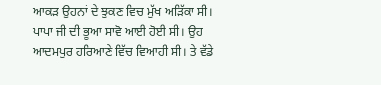ਆਕੜ ਉਹਨਾਂ ਦੇ ਝੁਕਣ ਵਿਚ ਮੁੱਖ ਅੜਿੱਕਾ ਸੀ। ਪਾਪਾ ਜੀ ਦੀ ਭੂਆ ਸਾਵੋ ਆਈ ਹੋਈ ਸੀ। ਉਹ ਆਦਮਪੁਰ ਹਰਿਆਣੇ ਵਿੱਚ ਵਿਆਹੀ ਸੀ। ਤੇ ਵੱਡੇ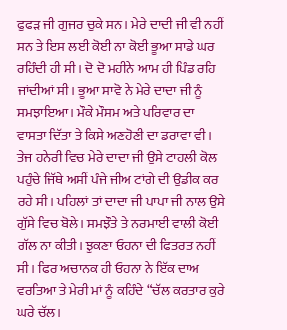ਫੁਫੜ ਜੀ ਗੁਜਰ ਚੁਕੇ ਸਨ। ਮੇਰੇ ਦਾਦੀ ਜੀ ਵੀ ਨਹੀਂ ਸਨ ਤੇ ਇਸ ਲਈ ਕੋਈ ਨਾ ਕੋਈ ਭੂਆ ਸਾਡੇ ਘਰ ਰਹਿੰਦੀ ਹੀ ਸੀ। ਦੋ ਦੋ ਮਹੀਨੇ ਆਮ ਹੀ ਪਿੰਡ ਰਹਿ ਜਾਂਦੀਆਂ ਸੀ। ਭੂਆ ਸਾਵੋ ਨੇ ਮੇਰੇ ਦਾਦਾ ਜੀ ਨੂੰ ਸਮਝਾਇਆ। ਮੌਕੇ ਮੌਸਮ ਅਤੇ ਪਰਿਵਾਰ ਦਾ ਵਾਸਤਾ ਦਿੱਤਾ ਤੇ ਕਿਸੇ ਅਣਹੋਣੀ ਦਾ ਡਰਾਵਾ ਵੀ। ਤੇਜ ਹਨੇਰੀ ਵਿਚ ਮੇਰੇ ਦਾਦਾ ਜੀ ਉਸੇ ਟਾਹਲੀ ਕੋਲ ਪਹੁੰਚੇ ਜਿੱਥੇ ਅਸੀਂ ਪੰਜੇ ਜੀਅ ਟਾਂਗੇ ਦੀ ਉਡੀਕ ਕਰ ਰਹੇ ਸੀ। ਪਹਿਲਾਂ ਤਾਂ ਦਾਦਾ ਜੀ ਪਾਪਾ ਜੀ ਨਾਲ ਉਸੇ ਗੁੱਸੇ ਵਿਚ ਬੋਲੇ। ਸਮਝੌਤੇ ਤੇ ਨਰਮਾਈ ਵਾਲੀ ਕੋਈ ਗੱਲ ਨਾ ਕੀਤੀ। ਝੁਕਣਾ ਓਹਨਾ ਦੀ ਫਿਤਰਤ ਨਹੀਂ ਸੀ। ਫਿਰ ਅਚਾਨਕ ਹੀ ਓਹਨਾ ਨੇ ਇੱਕ ਦਾਅ ਵਰਤਿਆ ਤੇ ਮੇਰੀ ਮਾਂ ਨੂੰ ਕਹਿੰਦੇ “ਚੱਲ ਕਰਤਾਰ ਕੁਰੇ ਘਰੇ ਚੱਲ।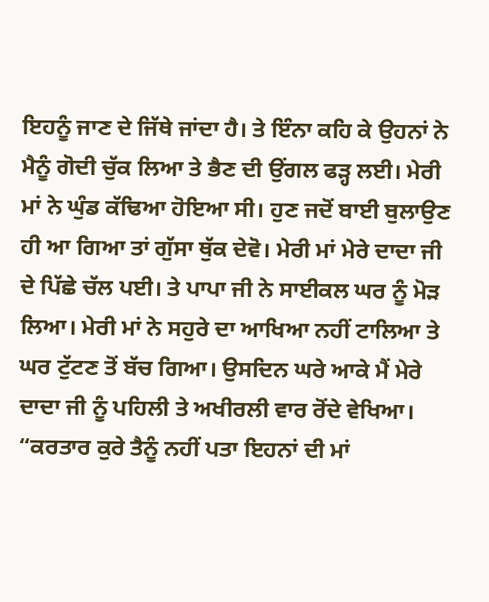ਇਹਨੂੰ ਜਾਣ ਦੇ ਜਿੱਥੇ ਜਾਂਦਾ ਹੈ। ਤੇ ਇੰਨਾ ਕਹਿ ਕੇ ਉਹਨਾਂ ਨੇ ਮੈਨੂੰ ਗੋਦੀ ਚੁੱਕ ਲਿਆ ਤੇ ਭੈਣ ਦੀ ਉਂਗਲ ਫੜ੍ਹ ਲਈ। ਮੇਰੀ ਮਾਂ ਨੇ ਘੁੰਡ ਕੱਢਿਆ ਹੋਇਆ ਸੀ। ਹੁਣ ਜਦੋਂ ਬਾਈ ਬੁਲਾਉਣ ਹੀ ਆ ਗਿਆ ਤਾਂ ਗੁੱਸਾ ਥੁੱਕ ਦੇਵੋ। ਮੇਰੀ ਮਾਂ ਮੇਰੇ ਦਾਦਾ ਜੀ ਦੇ ਪਿੱਛੇ ਚੱਲ ਪਈ। ਤੇ ਪਾਪਾ ਜੀ ਨੇ ਸਾਈਕਲ ਘਰ ਨੂੰ ਮੋੜ ਲਿਆ। ਮੇਰੀ ਮਾਂ ਨੇ ਸਹੁਰੇ ਦਾ ਆਖਿਆ ਨਹੀਂ ਟਾਲਿਆ ਤੇ ਘਰ ਟੁੱਟਣ ਤੋਂ ਬੱਚ ਗਿਆ। ਉਸਦਿਨ ਘਰੇ ਆਕੇ ਮੈਂ ਮੇਰੇ ਦਾਦਾ ਜੀ ਨੂੰ ਪਹਿਲੀ ਤੇ ਅਖੀਰਲੀ ਵਾਰ ਰੋਂਦੇ ਵੇਖਿਆ।
“ਕਰਤਾਰ ਕੁਰੇ ਤੈਨੂੰ ਨਹੀਂ ਪਤਾ ਇਹਨਾਂ ਦੀ ਮਾਂ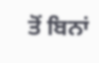ਤੋਂ ਬਿਨਾਂ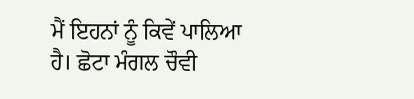ਮੈਂ ਇਹਨਾਂ ਨੂੰ ਕਿਵੇਂ ਪਾਲਿਆ ਹੈ। ਛੋਟਾ ਮੰਗਲ ਚੌਵੀ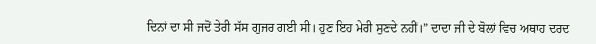ਦਿਨਾਂ ਦਾ ਸੀ ਜਦੋਂ ਤੇਰੀ ਸੱਸ ਗੁਜਰ ਗਈ ਸੀ। ਹੁਣ ਇਹ ਮੇਰੀ ਸੁਣਦੇ ਨਹੀਂ।” ਦਾਦਾ ਜੀ ਦੇ ਬੋਲਾਂ ਵਿਚ ਅਥਾਹ ਦਰਦ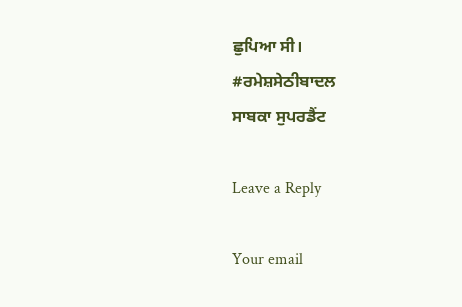ਛੁਪਿਆ ਸੀ।
#ਰਮੇਸ਼ਸੇਠੀਬਾਦਲ
ਸਾਬਕਾ ਸੁਪਰਡੈਂਟ

Leave a Reply

Your email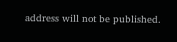address will not be published.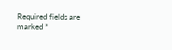Required fields are marked *